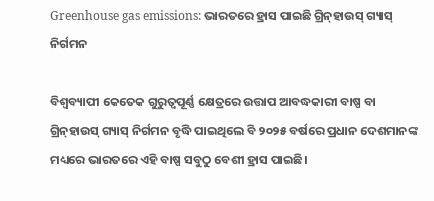Greenhouse gas emissions: ଭାରତରେ ହ୍ରାସ ପାଇଛି ଗ୍ରିନ୍‌ହାଉସ୍‌ ଗ୍ୟାସ୍‌ ନିର୍ଗମନ

ବିଶ୍ବବ୍ୟାପୀ କେତେକ ଗୁରୁତ୍ବପୂର୍ଣ୍ଣ କ୍ଷେତ୍ରରେ ଉତ୍ତାପ ଆବଦ୍ଧକାରୀ ବାଷ୍ପ ବା ଗ୍ରିନ୍‌ହାଉସ୍‌ ଗ୍ୟାସ୍‌ ନିର୍ଗମନ ବୃଦ୍ଧି ପାଇଥିଲେ ବି ୨୦୨୫ ବର୍ଷରେ ପ୍ରଧାନ ଦେଶମାନଙ୍କ ମଧ୍ୟରେ ଭାରତରେ ଏହି ବାଷ୍ପ ସବୁଠୁ ବେଶୀ ହ୍ରାସ ପାଇଛି।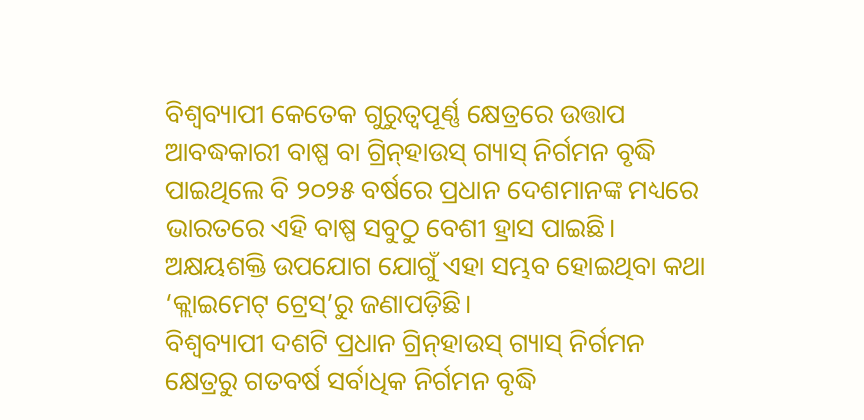ବିଶ୍ବବ୍ୟାପୀ କେତେକ ଗୁରୁତ୍ବପୂର୍ଣ୍ଣ କ୍ଷେତ୍ରରେ ଉତ୍ତାପ ଆବଦ୍ଧକାରୀ ବାଷ୍ପ ବା ଗ୍ରିନ୍‌ହାଉସ୍‌ ଗ୍ୟାସ୍‌ ନିର୍ଗମନ ବୃଦ୍ଧି ପାଇଥିଲେ ବି ୨୦୨୫ ବର୍ଷରେ ପ୍ରଧାନ ଦେଶମାନଙ୍କ ମଧ୍ୟରେ ଭାରତରେ ଏହି ବାଷ୍ପ ସବୁଠୁ ବେଶୀ ହ୍ରାସ ପାଇଛି। ଅକ୍ଷୟଶକ୍ତି ଉପଯୋଗ ଯୋଗୁଁ ଏହା ସମ୍ଭବ ହୋଇଥିବା କଥା ‘କ୍ଲାଇମେଟ୍‌ ଟ୍ରେସ୍‌’ରୁ ଜଣାପଡ଼ିଛି।
ବିଶ୍ବବ୍ୟାପୀ ଦଶଟି ପ୍ରଧାନ ଗ୍ରିନ୍‌ହାଉସ୍‌ ଗ୍ୟାସ୍‌ ନିର୍ଗମନ କ୍ଷେତ୍ରରୁ ଗତବର୍ଷ ସର୍ବାଧିକ ନିର୍ଗମନ ବୃଦ୍ଧି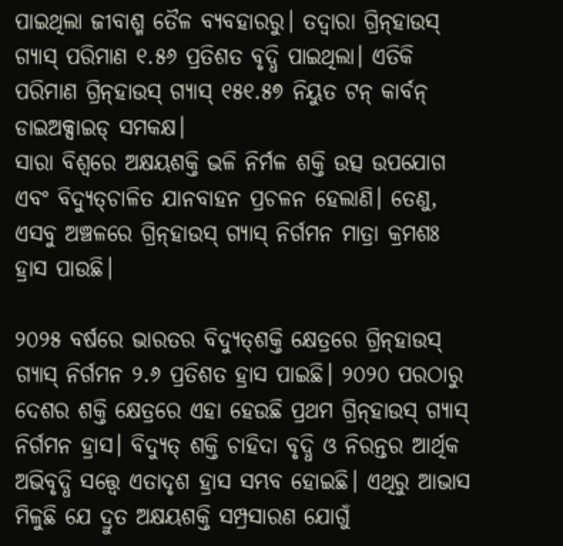ପାଇଥିଲା ଜୀବାଶ୍ମ ତୈଳ ବ୍ୟବହାରରୁ। ତଦ୍ବାରା ଗ୍ରିନ୍‌ହାଉସ୍‌ ଗ୍ୟାସ୍‌ ପରିମାଣ ୧.୫୬ ପ୍ରତିଶତ ବୃଦ୍ଧି ପାଇଥିଲା। ଏତିକି ପରିମାଣ ଗ୍ରିନ୍‌ହାଉସ୍‌ ଗ୍ୟାସ୍‌ ୧୫୧.୫୭ ନିୟୁତ ଟନ୍‌ କାର୍ବନ୍‌ ଡାଇଅକ୍ସାଇଡ୍‌ ସମକକ୍ଷ।
ସାରା ବିଶ୍ବରେ ଅକ୍ଷୟଶକ୍ତି ଭଳି ନିର୍ମଳ ଶକ୍ତି ଉତ୍ସ ଉପଯୋଗ ଏବଂ ବିଦ୍ୟୁତ୍‌ଚାଳିତ ଯାନବାହନ ପ୍ରଚଳନ ହେଲାଣି। ତେଣୁ, ଏସବୁ ଅଞ୍ଚଳରେ ଗ୍ରିନ୍‌ହାଉସ୍‌ ଗ୍ୟାସ୍‌ ନିର୍ଗମନ ମାତ୍ରା କ୍ରମଶଃ ହ୍ରାସ ପାଉଛି।

୨୦୨୫ ବର୍ଷରେ ଭାରତର ବିଦ୍ୟୁତ୍‌ଶକ୍ତି କ୍ଷେତ୍ରରେ ଗ୍ରିନ୍‌ହାଉସ୍‌ ଗ୍ୟାସ୍‌ ନିର୍ଗମନ ୨.୬ ପ୍ରତିଶତ ହ୍ରାସ ପାଇଛି। ୨୦୨୦ ପରଠାରୁ ଦେଶର ଶକ୍ତି କ୍ଷେତ୍ରରେ ଏହା ହେଉଛି ପ୍ରଥମ ଗ୍ରିନ୍‌ହାଉସ୍‌ ଗ୍ୟାସ୍‌ ନିର୍ଗମନ ହ୍ରାସ। ବିଦ୍ୟୁତ୍‌ ଶକ୍ତି ଚାହିଦା ବୃଦ୍ଧି ଓ ନିରନ୍ତର ଆର୍ଥିକ ଅଭିବୃଦ୍ଧି ସତ୍ତ୍ବେ ଏତାଦୃଶ ହ୍ରାସ ସମ୍ଭବ ହୋଇଛି। ଏଥିରୁ ଆଭାସ ମିଳୁଛି ଯେ ଦ୍ରୁତ ଅକ୍ଷୟଶକ୍ତି ସମ୍ପ୍ରସାରଣ ଯୋଗୁଁ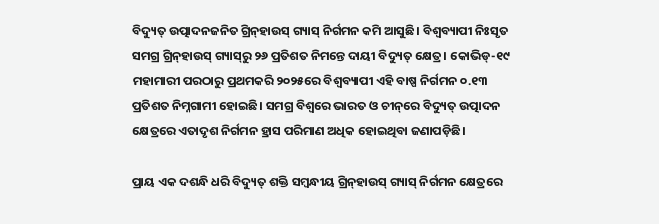ବିଦ୍ୟୁତ୍‌ ଉତ୍ପାଦନଜନିତ ଗ୍ରିନ୍‌ହାଉସ୍‌ ଗ୍ୟାସ୍‌ ନିର୍ଗମନ କମି ଆସୁଛି। ବିଶ୍ବବ୍ୟାପୀ ନିଃସୃତ ସମଗ୍ର ଗ୍ରିନ୍‌ହାଉସ୍‌ ଗ୍ୟାସ୍‌ରୁ ୨୬ ପ୍ରତିଶତ ନିମନ୍ତେ ଦାୟୀ ବିଦ୍ୟୁତ୍‌ କ୍ଷେତ୍ର। କୋଭିଡ୍‌-୧୯ ମହାମାରୀ ପରଠାରୁ ପ୍ରଥମକରି ୨୦୨୫ରେ ବିଶ୍ବବ୍ୟାପୀ ଏହି ବାଷ୍ପ ନିର୍ଗମନ ୦.୧୩ ପ୍ରତିଶତ ନିମ୍ନଗାମୀ ହୋଇଛି। ସମଗ୍ର ବିଶ୍ବରେ ଭାରତ ଓ ଚୀନ୍‌ରେ ବିଦ୍ୟୁତ୍‌ ଉତ୍ପାଦନ କ୍ଷେତ୍ରରେ ଏତାଦୃଶ ନିର୍ଗମନ ହ୍ରାସ ପରିମାଣ ଅଧିକ ହୋଇଥିବା ଜଣାପଡ଼ିଛି।

ପ୍ରାୟ ଏକ ଦଶନ୍ଧି ଧରି ବିଦ୍ୟୁତ୍‌ ଶକ୍ତି ସମ୍ବନ୍ଧୀୟ ଗ୍ରିନ୍‌ହାଉସ୍‌ ଗ୍ୟାସ୍‌ ନିର୍ଗମନ କ୍ଷେତ୍ରରେ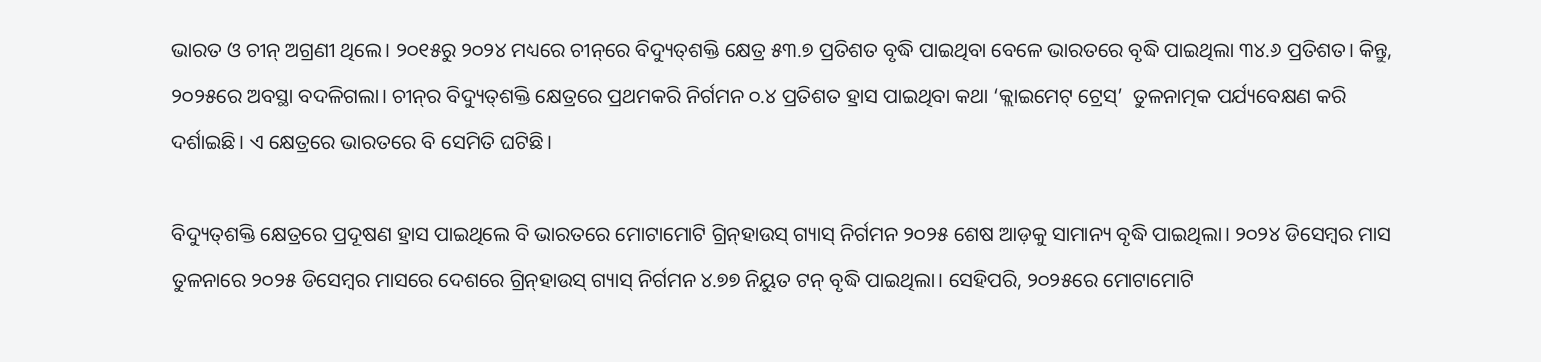ଭାରତ ଓ ଚୀନ୍‌ ଅଗ୍ରଣୀ ଥିଲେ। ୨୦୧୫ରୁ ୨୦୨୪ ମଧ୍ୟରେ ଚୀନ୍‌ରେ ବିଦ୍ୟୁତ୍‌ଶକ୍ତି କ୍ଷେତ୍ର ୫୩.୭ ପ୍ରତିଶତ ବୃଦ୍ଧି ପାଇଥିବା ବେଳେ ଭାରତରେ ବୃଦ୍ଧି ପାଇଥିଲା ୩୪.୬ ପ୍ରତିଶତ। କିନ୍ତୁ, ୨୦୨୫ରେ ଅବସ୍ଥା ବଦଳିଗଲା। ଚୀନ୍‌ର ବିଦ୍ୟୁତ୍‌ଶକ୍ତି କ୍ଷେତ୍ରରେ ପ୍ରଥମକରି ନିର୍ଗମନ ୦.୪ ପ୍ରତିଶତ ହ୍ରାସ ପାଇଥିବା କଥା ‘କ୍ଲାଇମେଟ୍‌ ଟ୍ରେସ୍‌’  ତୁଳନାତ୍ମକ ପର୍ଯ୍ୟବେକ୍ଷଣ କରି ଦର୍ଶାଇଛି। ଏ କ୍ଷେତ୍ରରେ ଭାରତରେ ବି ସେମିତି ଘଟିଛି।

ବିଦ୍ୟୁତ୍‌ଶକ୍ତି କ୍ଷେତ୍ରରେ ପ୍ରଦୂଷଣ ହ୍ରାସ ପାଇଥିଲେ ବି ଭାରତରେ ମୋଟାମୋଟି ଗ୍ରିନ୍‌ହାଉସ୍‌ ଗ୍ୟାସ୍‌ ନିର୍ଗମନ ୨୦୨୫ ଶେଷ ଆଡ଼କୁ ସାମାନ୍ୟ ବୃଦ୍ଧି ପାଇଥିଲା। ୨୦୨୪ ଡିସେମ୍ବର ମାସ ତୁଳନାରେ ୨୦୨୫ ଡିସେମ୍ବର ମାସରେ ଦେଶରେ ଗ୍ରିନ୍‌ହାଉସ୍‌ ଗ୍ୟାସ୍‌ ନିର୍ଗମନ ୪.୭୭ ନିୟୁତ ଟନ୍‌ ବୃଦ୍ଧି ପାଇଥିଲା। ସେହିପରି, ୨୦୨୫ରେ ମୋଟାମୋଟି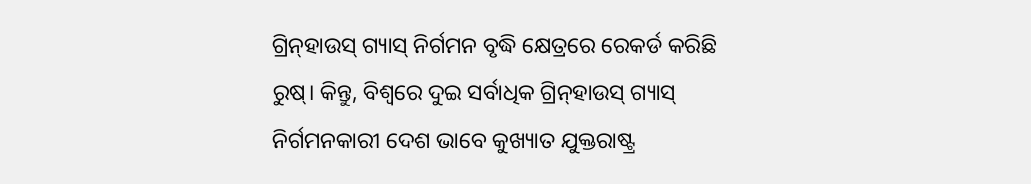ଗ୍ରିନ୍‌ହାଉସ୍‌ ଗ୍ୟାସ୍‌ ନିର୍ଗମନ ବୃଦ୍ଧି କ୍ଷେତ୍ରରେ ରେକର୍ଡ କରିଛି ରୁଷ୍‌। କିନ୍ତୁ, ବିଶ୍ବରେ ଦୁଇ ସର୍ବାଧିକ ଗ୍ରିନ୍‌ହାଉସ୍‌ ଗ୍ୟାସ୍‌ ନିର୍ଗମନକାରୀ ଦେଶ ଭାବେ କୁଖ୍ୟାତ ଯୁକ୍ତରାଷ୍ଟ୍ର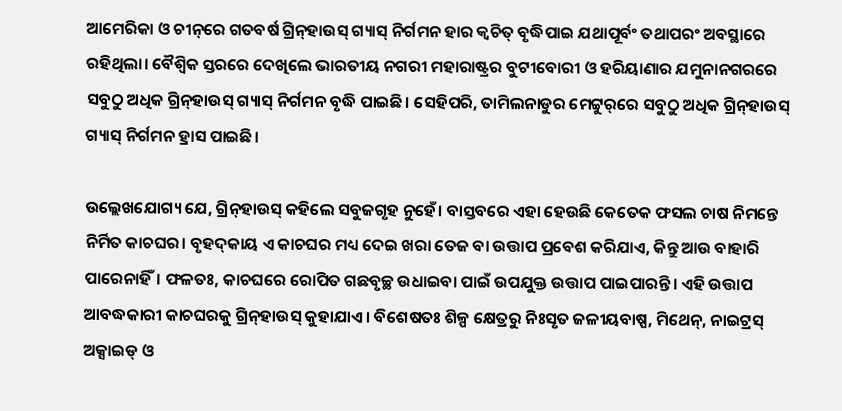ଆମେରିକା ଓ ଚୀନ୍‌ରେ ଗତବର୍ଷ ଗ୍ରିନ୍‌ହାଉସ୍‌ ଗ୍ୟାସ୍‌ ନିର୍ଗମନ ହାର କ୍ବଚିତ୍‌ ବୃଦ୍ଧିପାଇ ଯଥାପୂର୍ବଂ ତଥାପରଂ ଅବସ୍ଥାରେ ରହିଥିଲା। ବୈଶ୍ବିକ ସ୍ତରରେ ଦେଖିଲେ ଭାରତୀୟ ନଗରୀ ମହାରାଷ୍ଟ୍ରର ବୁଟୀବୋରୀ ଓ ହରିୟାଣାର ଯମୁନାନଗରରେ ସବୁଠୁ ଅଧିକ ଗ୍ରିନ୍‌ହାଉସ୍‌ ଗ୍ୟାସ୍‌ ନିର୍ଗମନ ବୃଦ୍ଧି ପାଇଛି। ସେହିପରି, ତାମିଲନାଡୁର ମେଟ୍ଟୁର୍‌ରେ ସବୁଠୁ ଅଧିକ ଗ୍ରିନ୍‌ହାଉସ୍‌ ଗ୍ୟାସ୍‌ ନିର୍ଗମନ ହ୍ରାସ ପାଇଛି।

ଉଲ୍ଲେଖଯୋଗ୍ୟ ଯେ, ଗ୍ରିନ୍‌ହାଉସ୍‌ କହିଲେ ସବୁଜଗୃହ ନୁହେଁ। ବାସ୍ତବରେ ଏହା ହେଉଛି କେତେକ ଫସଲ ଚାଷ ନିମନ୍ତେ ନିର୍ମିତ କାଚଘର। ବୃହଦ୍‌କାୟ ଏ କାଚଘର ମଧ୍ୟ ଦେଇ ଖରା ତେଜ ବା ଉତ୍ତାପ ପ୍ରବେଶ କରିଯାଏ, କିନ୍ତୁ ଆଉ ବାହାରି ପାରେନାହିଁ। ଫଳତଃ, କାଚଘରେ ରୋପିତ ଗଛବୃଚ୍ଛ ଉଧାଇବା ପାଇଁ ଉପଯୁକ୍ତ ଉତ୍ତାପ ପାଇପାରନ୍ତି। ଏହି ଉତ୍ତାପ ଆବଦ୍ଧକାରୀ କାଚଘରକୁ ଗ୍ରିନ୍‌ହାଉସ୍‌ କୁହାଯାଏ। ବିଶେଷତଃ ଶିଳ୍ପ କ୍ଷେତ୍ରରୁ ନିଃସୃତ ଜଳୀୟବାଷ୍ପ, ମିଥେନ୍‌, ନାଇଟ୍ରସ୍‌ ଅକ୍ସାଇଡ୍‌ ଓ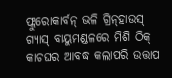ଫ୍ଲୁରୋକାର୍ବନ୍‌ ଭଳି ଗ୍ରିନ୍‌ହାଉସ୍‌ ଗ୍ୟାସ୍‌ ବାୟୁମଣ୍ଡଳରେ ମିଶି ଠିକ୍‌ କାଚଘର ଆବଦ୍ଧ କଲାପରି ଉତ୍ତାପ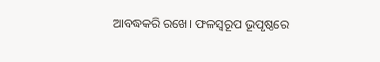ଆବଦ୍ଧକରି ରଖେ। ଫଳସ୍ବରୂପ ଭୂପୃଷ୍ଠରେ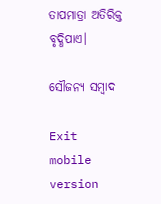ତାପମାତ୍ରା ଅତିରିକ୍ତ ବୃଦ୍ଧିପାଏ।

ସୌଜନ୍ୟ ସମ୍ବାଦ

Exit mobile version